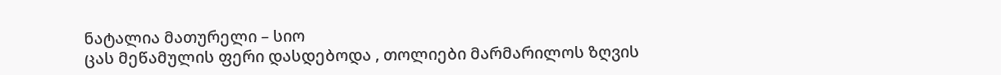ნატალია მათურელი – სიო
ცას მეწამულის ფერი დასდებოდა , თოლიები მარმარილოს ზღვის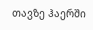თავზე ჰაერში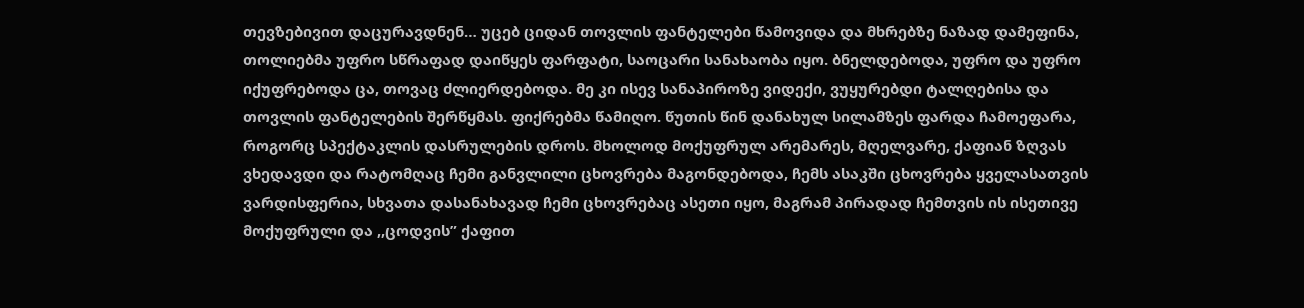თევზებივით დაცურავდნენ… უცებ ციდან თოვლის ფანტელები წამოვიდა და მხრებზე ნაზად დამეფინა, თოლიებმა უფრო სწრაფად დაიწყეს ფარფატი, საოცარი სანახაობა იყო. ბნელდებოდა, უფრო და უფრო იქუფრებოდა ცა, თოვაც ძლიერდებოდა. მე კი ისევ სანაპიროზე ვიდექი, ვუყურებდი ტალღებისა და თოვლის ფანტელების შერწყმას. ფიქრებმა წამიღო. წუთის წინ დანახულ სილამზეს ფარდა ჩამოეფარა, როგორც სპექტაკლის დასრულების დროს. მხოლოდ მოქუფრულ არემარეს, მღელვარე, ქაფიან ზღვას ვხედავდი და რატომღაც ჩემი განვლილი ცხოვრება მაგონდებოდა, ჩემს ასაკში ცხოვრება ყველასათვის ვარდისფერია, სხვათა დასანახავად ჩემი ცხოვრებაც ასეთი იყო, მაგრამ პირადად ჩემთვის ის ისეთივე მოქუფრული და ,,ცოდვის” ქაფით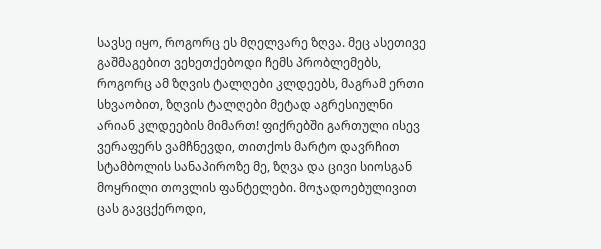სავსე იყო, როგორც ეს მღელვარე ზღვა. მეც ასეთივე გაშმაგებით ვეხეთქებოდი ჩემს პრობლემებს, როგორც ამ ზღვის ტალღები კლდეებს, მაგრამ ერთი სხვაობით, ზღვის ტალღები მეტად აგრესიულნი არიან კლდეების მიმართ! ფიქრებში გართული ისევ ვერაფერს ვამჩნევდი, თითქოს მარტო დავრჩით სტამბოლის სანაპიროზე მე, ზღვა და ცივი სიოსგან მოყრილი თოვლის ფანტელები. მოჯადოებულივით ცას გავცქეროდი,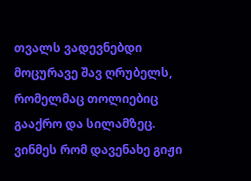თვალს ვადევნებდი მოცურავე შავ ღრუბელს, რომელმაც თოლიებიც გააქრო და სილამზეც. ვინმეს რომ დავენახე გიჟი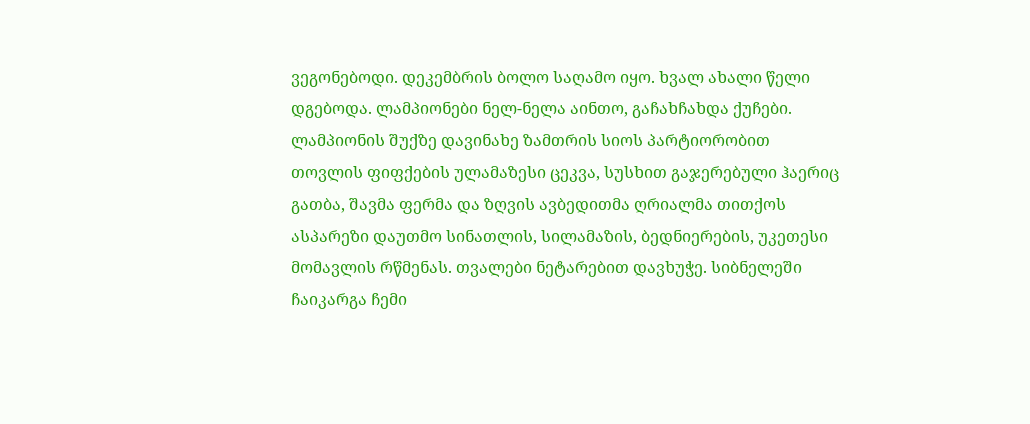ვეგონებოდი. დეკემბრის ბოლო საღამო იყო. ხვალ ახალი წელი დგებოდა. ლამპიონები ნელ-ნელა აინთო, გაჩახჩახდა ქუჩები. ლამპიონის შუქზე დავინახე ზამთრის სიოს პარტიორობით თოვლის ფიფქების ულამაზესი ცეკვა, სუსხით გაჯერებული ჰაერიც გათბა, შავმა ფერმა და ზღვის ავბედითმა ღრიალმა თითქოს ასპარეზი დაუთმო სინათლის, სილამაზის, ბედნიერების, უკეთესი მომავლის რწმენას. თვალები ნეტარებით დავხუჭე. სიბნელეში ჩაიკარგა ჩემი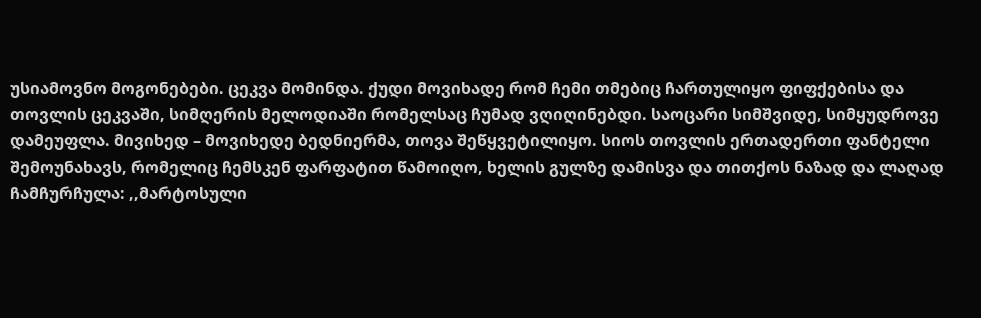უსიამოვნო მოგონებები. ცეკვა მომინდა. ქუდი მოვიხადე რომ ჩემი თმებიც ჩართულიყო ფიფქებისა და თოვლის ცეკვაში, სიმღერის მელოდიაში რომელსაც ჩუმად ვღიღინებდი. საოცარი სიმშვიდე, სიმყუდროვე დამეუფლა. მივიხედ – მოვიხედე ბედნიერმა, თოვა შეწყვეტილიყო. სიოს თოვლის ერთადერთი ფანტელი შემოუნახავს, რომელიც ჩემსკენ ფარფატით წამოიღო, ხელის გულზე დამისვა და თითქოს ნაზად და ლაღად ჩამჩურჩულა: ,,მარტოსული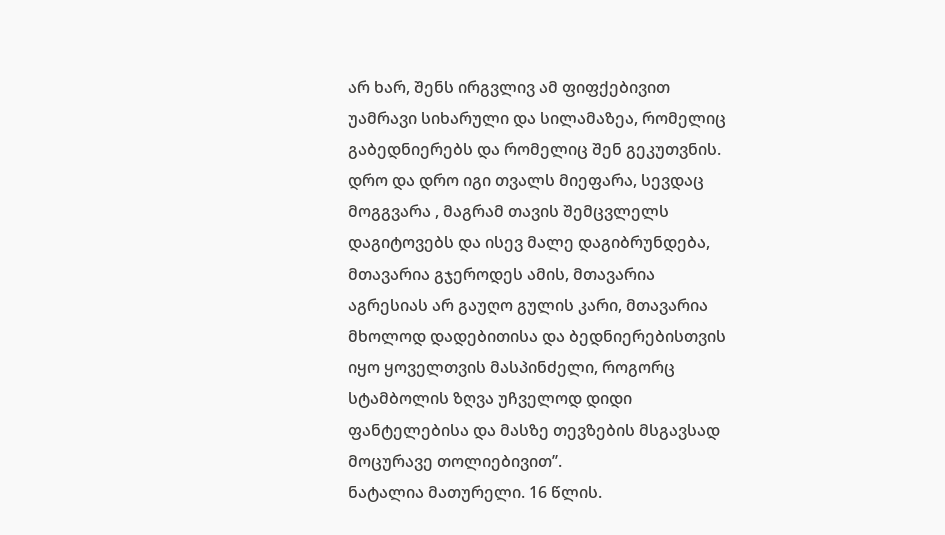არ ხარ, შენს ირგვლივ ამ ფიფქებივით უამრავი სიხარული და სილამაზეა, რომელიც გაბედნიერებს და რომელიც შენ გეკუთვნის. დრო და დრო იგი თვალს მიეფარა, სევდაც მოგგვარა , მაგრამ თავის შემცვლელს დაგიტოვებს და ისევ მალე დაგიბრუნდება, მთავარია გჯეროდეს ამის, მთავარია აგრესიას არ გაუღო გულის კარი, მთავარია მხოლოდ დადებითისა და ბედნიერებისთვის იყო ყოველთვის მასპინძელი, როგორც სტამბოლის ზღვა უჩველოდ დიდი ფანტელებისა და მასზე თევზების მსგავსად მოცურავე თოლიებივით’’.
ნატალია მათურელი. 16 წლის.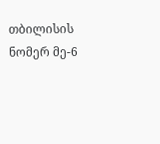თბილისის ნომერ მე-6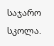საჯარო სკოლა.